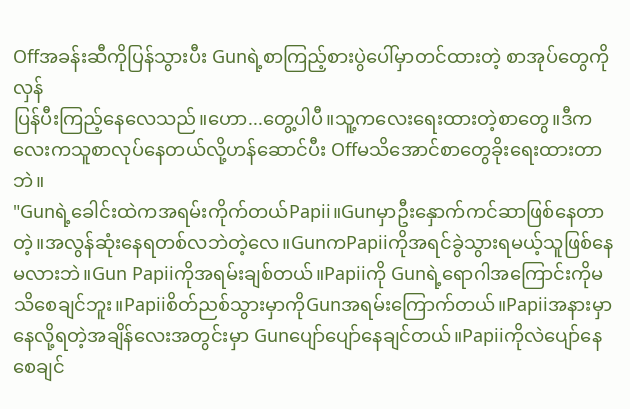Offအခန်းဆီကိုပြန်သွားပီး Gunရဲ့စာကြည့်စားပွဲပေါ်မှာတင်ထားတဲ့ စာအုပ်တွေကိုလှန်
ပြန်ပီးကြည့်နေလေသည်။ဟော...တွေ့ပါပီ။သူ့ကလေးရေးထားတဲ့စာတွေ။ဒီကလေးကသူစာလုပ်နေတယ်လို့ဟန်ဆောင်ပီး Offမသိအောင်စာတွေခိုးရေးထားတာဘဲ။
"Gunရဲ့ခေါင်းထဲကအရမ်းကိုက်တယ်Papii။Gunမှာဦးနှောက်ကင်ဆာဖြစ်နေတာတဲ့။အလွန်ဆုံးနေရတစ်လဘဲတဲ့လေ။GunကPapiiကိုအရင်ခွဲသွားရမယ့်သူဖြစ်နေမလားဘဲ။Gun Papiiကိုအရမ်းချစ်တယ်။Papiiကို Gunရဲ့ရောဂါအကြောင်းကိုမသိစေချင်ဘူး။Papiiစိတ်ညစ်သွားမှာကိုGunအရမ်းကြောက်တယ်။Papiiအနားမှာနေလို့ရတဲ့အချိန်လေးအတွင်းမှာ Gunပျော်ပျော်နေချင်တယ်။Papiiကိုလဲပျော်နေစေချင်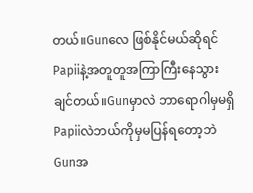တယ်။Gunလေ ဖြစ်နိုင်မယ်ဆိုရင်Papiiနဲ့အတူတူအကြာကြီးနေသွားချင်တယ်။Gunမှာလဲ ဘာရောဂါမှမရှိ Papiiလဲဘယ်ကိုမှမပြန်ရတော့ဘဲ Gunအ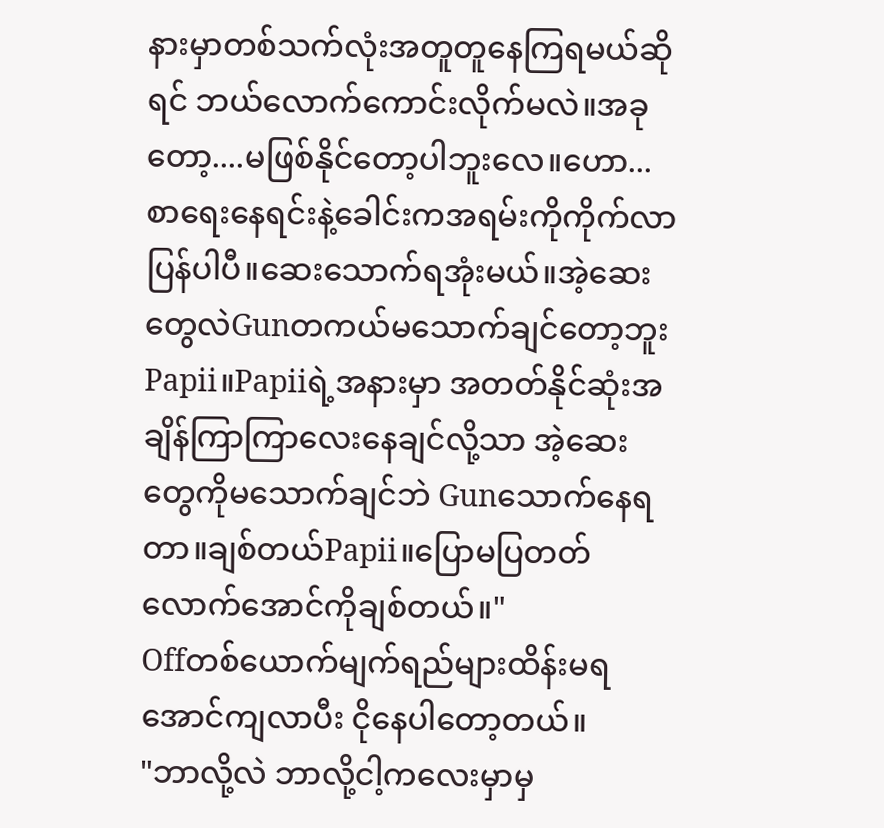နားမှာတစ်သက်လုံးအတူတူနေကြရမယ်ဆိုရင် ဘယ်လောက်ကောင်းလိုက်မလဲ။အခုတော့....မဖြစ်နိုင်တော့ပါဘူးလေ။ဟော...စာရေးနေရင်းနဲ့ခေါင်းကအရမ်းကိုကိုက်လာပြန်ပါပီ။ဆေးသောက်ရအုံးမယ်။အဲ့ဆေးတွေလဲGunတကယ်မသောက်ချင်တော့ဘူးPapii။Papiiရဲ့အနားမှာ အတတ်နိုင်ဆုံးအချိန်ကြာကြာလေးနေချင်လို့သာ အဲ့ဆေးတွေကိုမသောက်ချင်ဘဲ Gunသောက်နေရတာ။ချစ်တယ်Papii။ပြောမပြတတ်လောက်အောင်ကိုချစ်တယ်။"
Offတစ်ယောက်မျက်ရည်များထိန်းမရအောင်ကျလာပီး ငိုနေပါတော့တယ်။
"ဘာလို့လဲ ဘာလို့ငါ့ကလေးမှာမှ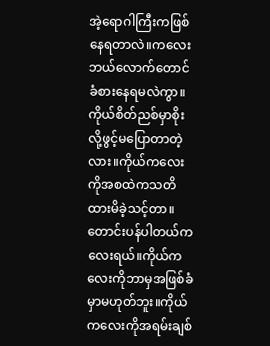အဲ့ရောဂါကြီးကဖြစ်နေရတာလဲ။ကလေးဘယ်လောက်တောင်ခံစားနေရမလဲကွာ။ကိုယ်စိတ်ညစ်မှာစိုးလို့ဖွင့်မပြောတာတဲ့လား။ကိုယ်ကလေးကိုအစထဲကသတိထားမိခဲ့သင့်တာ။တောင်းပန်ပါတယ်ကလေးရယ်။ကိုယ်ကလေးကိုဘာမှအဖြစ်ခံမှာမဟုတ်ဘူး။ကိုယ်ကလေးကိုအရမ်းချစ်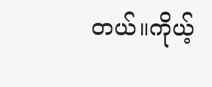တယ်။ကိုယ့်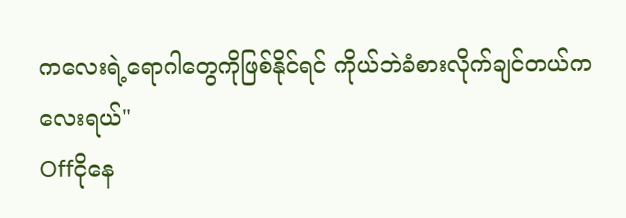ကလေးရဲ့ရောဂါတွေကိုဖြစ်နိုင်ရင် ကိုယ်ဘဲခံစားလိုက်ချင်တယ်ကလေးရယ်"
Offငိုနေ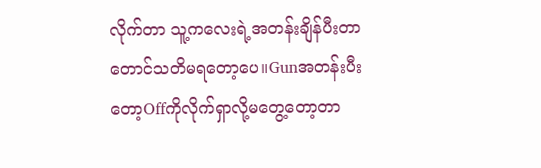လိုက်တာ သူ့ကလေးရဲ့အတန်းချိန်ပီးတာတောင်သတိမရတော့ပေ။Gunအတန်းပီးတော့Offကိုလိုက်ရှာလို့မတွေ့တော့တာ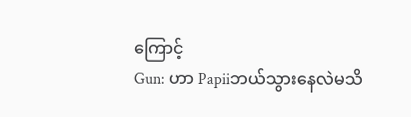ကြောင့်
Gun: ဟာ Papiiဘယ်သွားနေလဲမသိ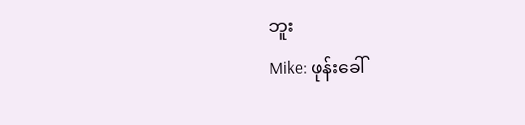ဘူး
Mike: ဖုန်းခေါ်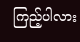ကြည့်ပါလား